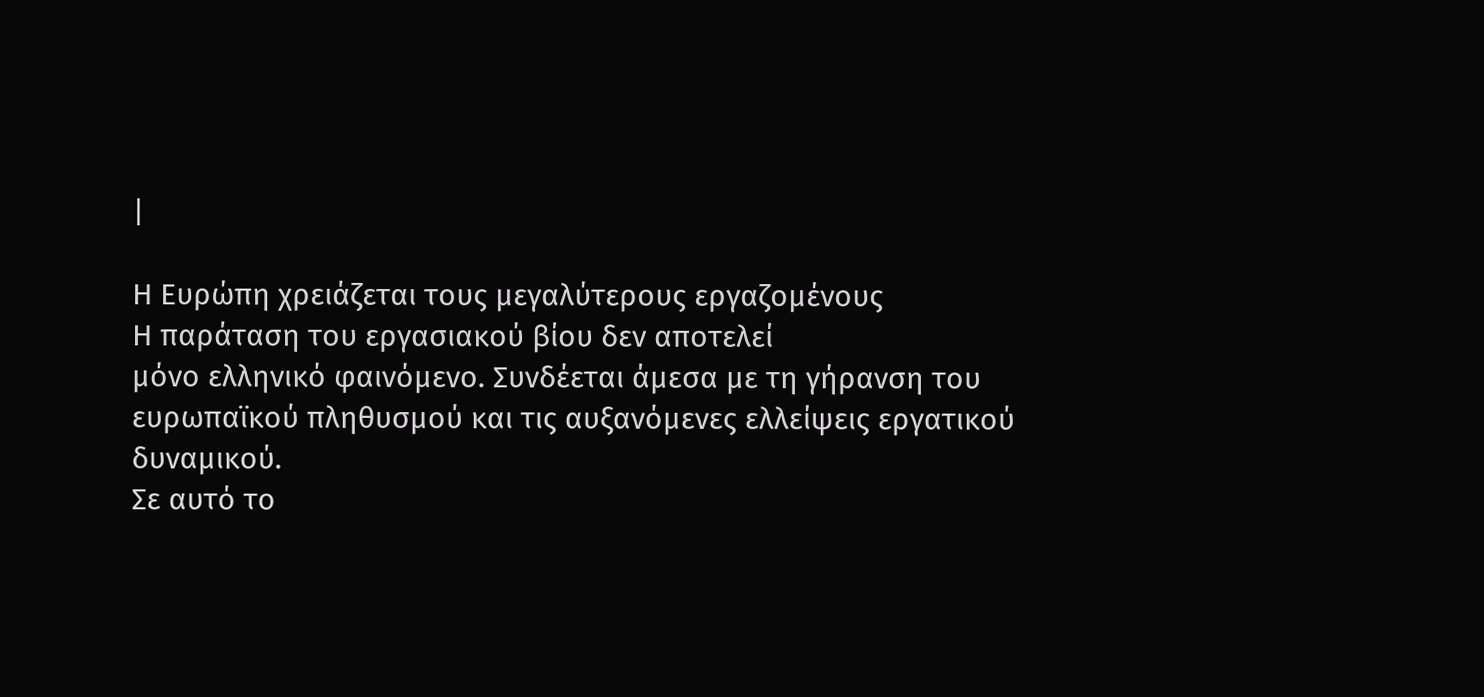|

Η Ευρώπη χρειάζεται τους μεγαλύτερους εργαζομένους
Η παράταση του εργασιακού βίου δεν αποτελεί
μόνο ελληνικό φαινόμενο. Συνδέεται άμεσα με τη γήρανση του
ευρωπαϊκού πληθυσμού και τις αυξανόμενες ελλείψεις εργατικού
δυναμικού.
Σε αυτό το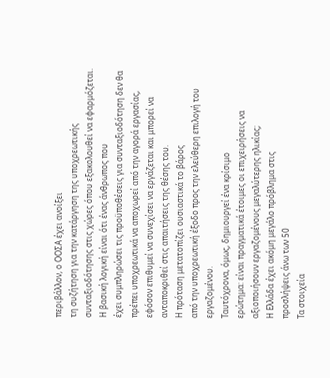περιβάλλον, ο ΟΟΣΑ έχει ανοίξει
τη συζήτηση για την κατάργηση της υποχρεωτικής
συνταξιοδότησης στις χώρες όπου εξακολουθεί να εφαρμόζεται.
Η βασική λογική είναι ότι ένας άνθρωπος που
έχει συμπληρώσει τις προϋποθέσεις για συνταξιοδότηση δεν θα
πρέπει υποχρεωτικά να αποχωρεί από την αγορά εργασίας,
εφόσον επιθυμεί να συνεχίσει να εργάζεται και μπορεί να
ανταποκριθεί στις απαιτήσεις της θέσης του.
Η πρόταση μετατοπίζει ουσιαστικά το βάρος
από την υποχρεωτική έξοδο προς την ελεύθερη επιλογή του
εργαζομένου.
Ταυτόχρονα, όμως, δημιουργεί ένα κρίσιμο
ερώτημα: είναι πραγματικά έτοιμες οι επιχειρήσεις να
αξιοποιήσουν εργαζομένους μεγαλύτερης ηλικίας;
Η Ελλάδα έχει ακόμη μεγάλο πρόβλημα στις
προσλήψεις άνω των 50
Τα στοιχεία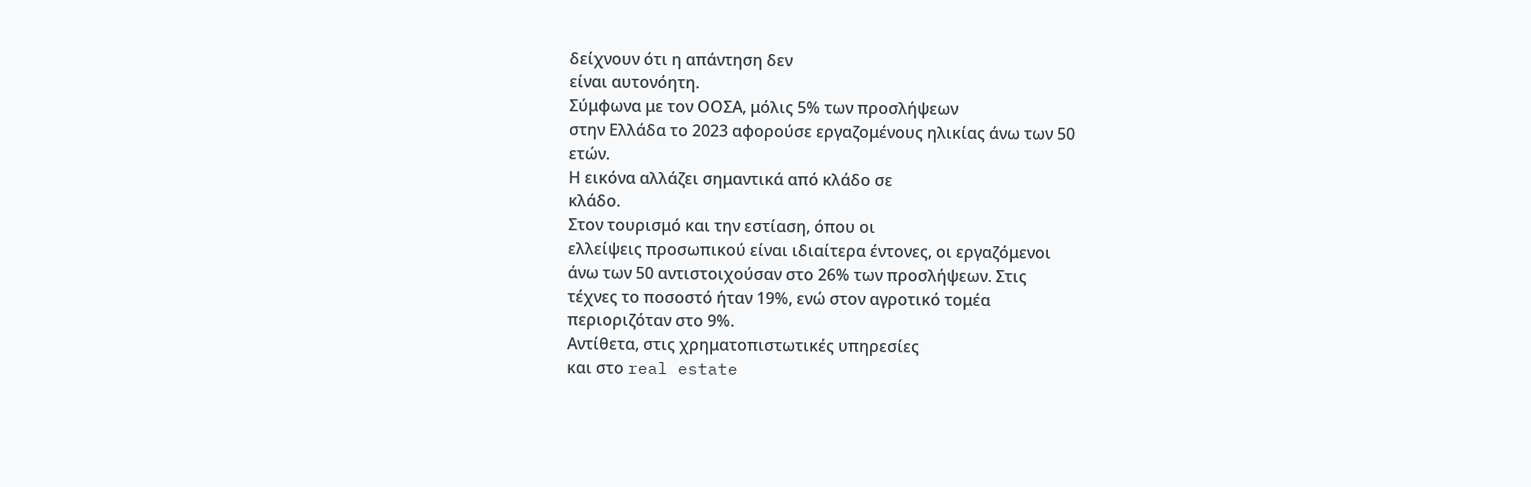δείχνουν ότι η απάντηση δεν
είναι αυτονόητη.
Σύμφωνα με τον ΟΟΣΑ, μόλις 5% των προσλήψεων
στην Ελλάδα το 2023 αφορούσε εργαζομένους ηλικίας άνω των 50
ετών.
Η εικόνα αλλάζει σημαντικά από κλάδο σε
κλάδο.
Στον τουρισμό και την εστίαση, όπου οι
ελλείψεις προσωπικού είναι ιδιαίτερα έντονες, οι εργαζόμενοι
άνω των 50 αντιστοιχούσαν στο 26% των προσλήψεων. Στις
τέχνες το ποσοστό ήταν 19%, ενώ στον αγροτικό τομέα
περιοριζόταν στο 9%.
Αντίθετα, στις χρηματοπιστωτικές υπηρεσίες
και στο real estate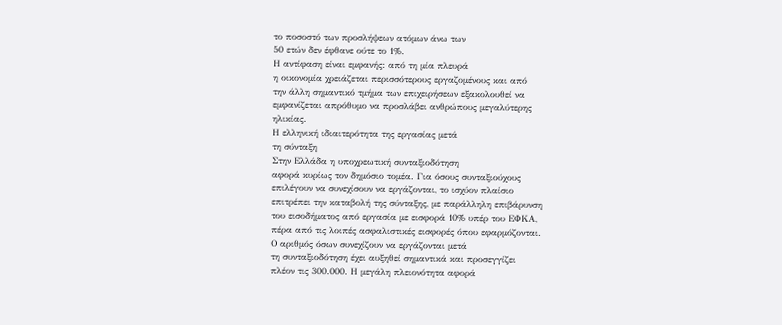το ποσοστό των προσλήψεων ατόμων άνω των
50 ετών δεν έφθανε ούτε το 1%.
Η αντίφαση είναι εμφανής: από τη μία πλευρά
η οικονομία χρειάζεται περισσότερους εργαζομένους και από
την άλλη σημαντικό τμήμα των επιχειρήσεων εξακολουθεί να
εμφανίζεται απρόθυμο να προσλάβει ανθρώπους μεγαλύτερης
ηλικίας.
Η ελληνική ιδιαιτερότητα της εργασίας μετά
τη σύνταξη
Στην Ελλάδα η υποχρεωτική συνταξιοδότηση
αφορά κυρίως τον δημόσιο τομέα. Για όσους συνταξιούχους
επιλέγουν να συνεχίσουν να εργάζονται, το ισχύον πλαίσιο
επιτρέπει την καταβολή της σύνταξης, με παράλληλη επιβάρυνση
του εισοδήματος από εργασία με εισφορά 10% υπέρ του ΕΦΚΑ,
πέρα από τις λοιπές ασφαλιστικές εισφορές όπου εφαρμόζονται.
Ο αριθμός όσων συνεχίζουν να εργάζονται μετά
τη συνταξιοδότηση έχει αυξηθεί σημαντικά και προσεγγίζει
πλέον τις 300.000. Η μεγάλη πλειονότητα αφορά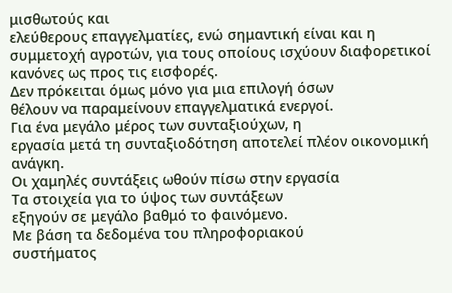μισθωτούς και
ελεύθερους επαγγελματίες, ενώ σημαντική είναι και η
συμμετοχή αγροτών, για τους οποίους ισχύουν διαφορετικοί
κανόνες ως προς τις εισφορές.
Δεν πρόκειται όμως μόνο για μια επιλογή όσων
θέλουν να παραμείνουν επαγγελματικά ενεργοί.
Για ένα μεγάλο μέρος των συνταξιούχων, η
εργασία μετά τη συνταξιοδότηση αποτελεί πλέον οικονομική
ανάγκη.
Οι χαμηλές συντάξεις ωθούν πίσω στην εργασία
Τα στοιχεία για το ύψος των συντάξεων
εξηγούν σε μεγάλο βαθμό το φαινόμενο.
Με βάση τα δεδομένα του πληροφοριακού
συστήματος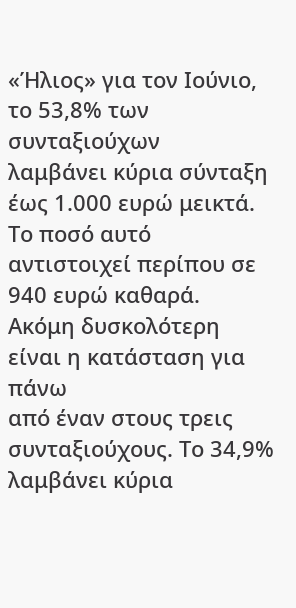«Ήλιος» για τον Ιούνιο, το 53,8% των συνταξιούχων
λαμβάνει κύρια σύνταξη έως 1.000 ευρώ μεικτά. Το ποσό αυτό
αντιστοιχεί περίπου σε 940 ευρώ καθαρά.
Ακόμη δυσκολότερη είναι η κατάσταση για πάνω
από έναν στους τρεις συνταξιούχους. Το 34,9% λαμβάνει κύρια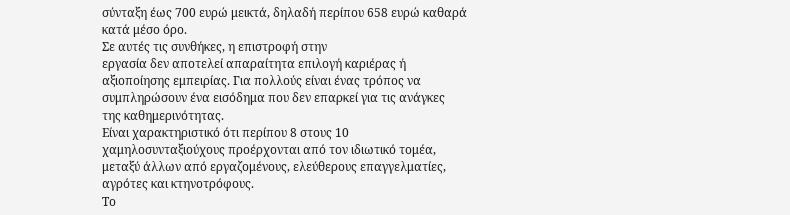σύνταξη έως 700 ευρώ μεικτά, δηλαδή περίπου 658 ευρώ καθαρά
κατά μέσο όρο.
Σε αυτές τις συνθήκες, η επιστροφή στην
εργασία δεν αποτελεί απαραίτητα επιλογή καριέρας ή
αξιοποίησης εμπειρίας. Για πολλούς είναι ένας τρόπος να
συμπληρώσουν ένα εισόδημα που δεν επαρκεί για τις ανάγκες
της καθημερινότητας.
Είναι χαρακτηριστικό ότι περίπου 8 στους 10
χαμηλοσυνταξιούχους προέρχονται από τον ιδιωτικό τομέα,
μεταξύ άλλων από εργαζομένους, ελεύθερους επαγγελματίες,
αγρότες και κτηνοτρόφους.
Το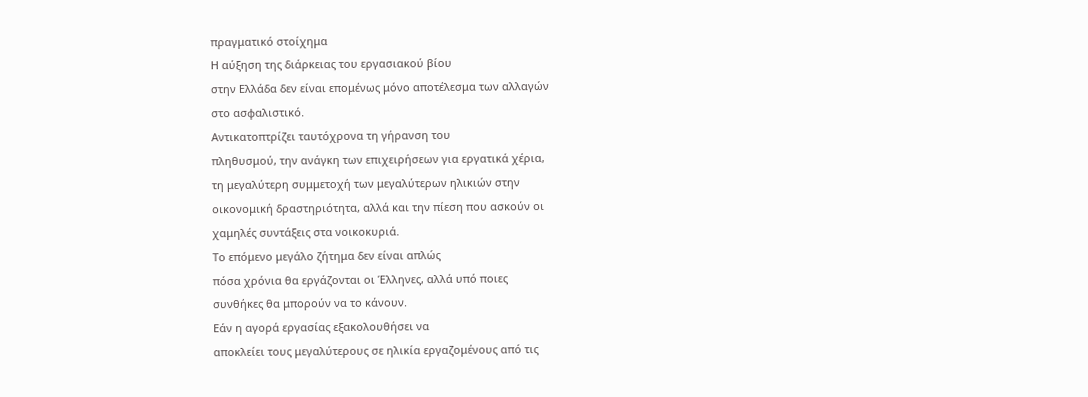πραγματικό στοίχημα
Η αύξηση της διάρκειας του εργασιακού βίου
στην Ελλάδα δεν είναι επομένως μόνο αποτέλεσμα των αλλαγών
στο ασφαλιστικό.
Αντικατοπτρίζει ταυτόχρονα τη γήρανση του
πληθυσμού, την ανάγκη των επιχειρήσεων για εργατικά χέρια,
τη μεγαλύτερη συμμετοχή των μεγαλύτερων ηλικιών στην
οικονομική δραστηριότητα, αλλά και την πίεση που ασκούν οι
χαμηλές συντάξεις στα νοικοκυριά.
Το επόμενο μεγάλο ζήτημα δεν είναι απλώς
πόσα χρόνια θα εργάζονται οι Έλληνες, αλλά υπό ποιες
συνθήκες θα μπορούν να το κάνουν.
Εάν η αγορά εργασίας εξακολουθήσει να
αποκλείει τους μεγαλύτερους σε ηλικία εργαζομένους από τις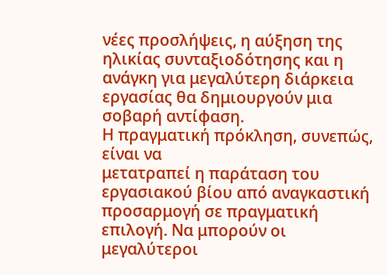νέες προσλήψεις, η αύξηση της ηλικίας συνταξιοδότησης και η
ανάγκη για μεγαλύτερη διάρκεια εργασίας θα δημιουργούν μια
σοβαρή αντίφαση.
Η πραγματική πρόκληση, συνεπώς, είναι να
μετατραπεί η παράταση του εργασιακού βίου από αναγκαστική
προσαρμογή σε πραγματική επιλογή. Να μπορούν οι μεγαλύτεροι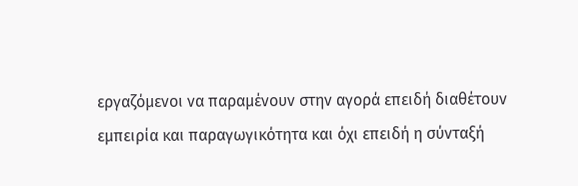εργαζόμενοι να παραμένουν στην αγορά επειδή διαθέτουν
εμπειρία και παραγωγικότητα και όχι επειδή η σύνταξή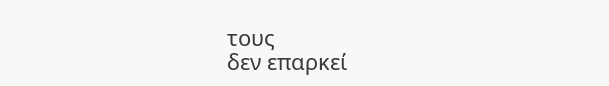τους
δεν επαρκεί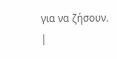για να ζήσουν.
|